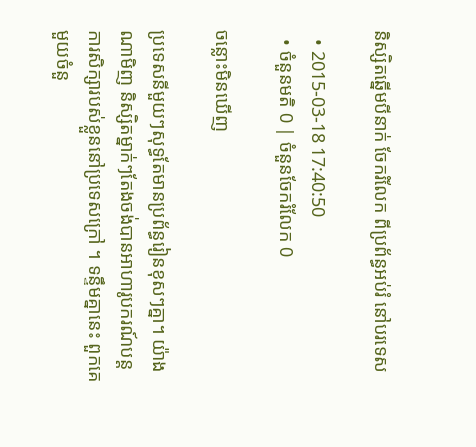និស្សិតឆ្នើមបីនាក់ ចែករំលែក ពីប្រព័ន្ធអប់រំ នៅបរទេស

  • 2015-03-18 17:40:50
  • ចំនួនមតិ 0 | ចំនួនចែករំលែក 0

ចន្លោះមិនឃើញ

ប្រទេសនីមួយៗសុទ្ធតែមានប្រព័ន្ធរៀនខុសៗគ្នា។ យ៉ាងណាមិញ និស្សិតម្នាក់ៗតែងចង់បានអាហារូបករណ៍បន្តការសិក្សារបស់ខ្លួននៅប្រទេសក្រៅ ។ ទន្ទឹមគ្នានេះ ពួកគេមួយចំនួ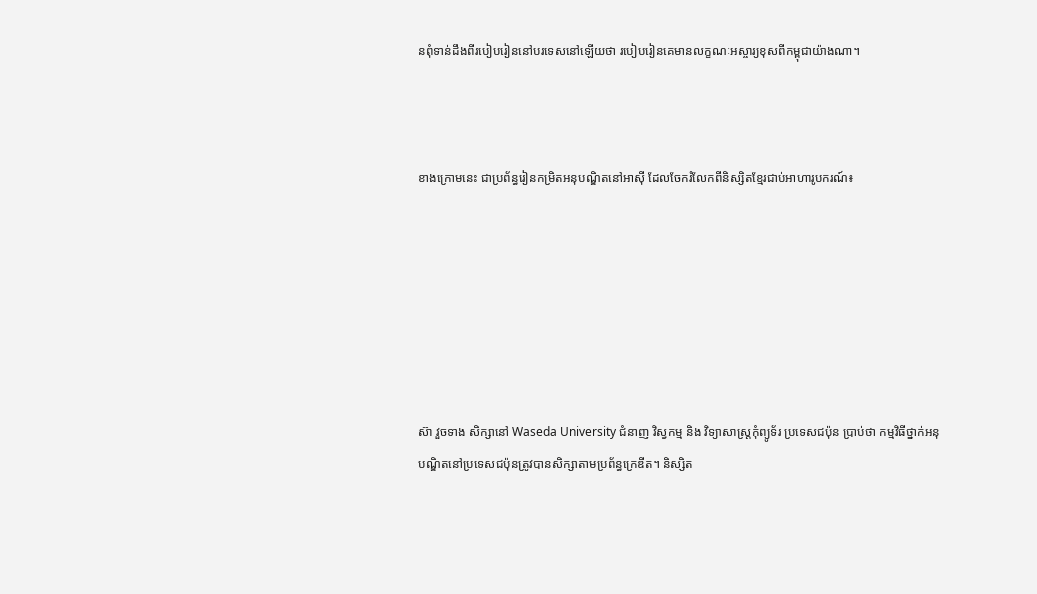នពុំទាន់ដឹងពីរបៀបរៀននៅបរទេសនៅឡើយថា របៀបរៀនគេមានលក្ខណៈអស្ចារ្យខុសពីកម្ពុជាយ៉ាងណា។



ខាងក្រោមនេះ ជាប្រព័ន្ធរៀនកម្រិតអនុបណ្ឌិតនៅអាស៊ី ដែលចែករំលែកពីនិស្សិតខ្មែរជាប់អាហារូបករណ៍៖







ស៊ា វួចទាង សិក្សានៅ Waseda University ជំនាញ វិស្វកម្ម និង វិទ្យាសាស្ត្រកុំព្យូទ័រ ប្រទេសជប៉ុន ប្រាប់ថា កម្មវិធីថ្នាក់អនុបណ្ឌិតនៅប្រទេសជប៉ុនត្រូវបានសិក្សាតាមប្រព័ន្ធក្រេឌីត។ និស្សិត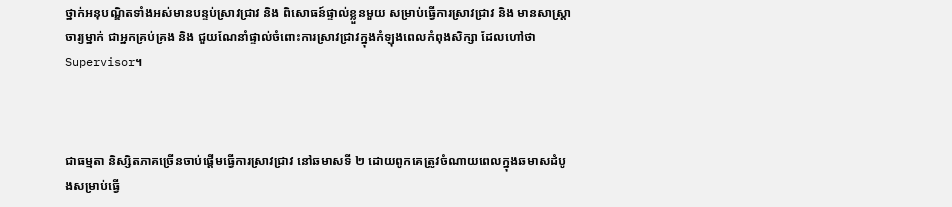ថ្នាក់អនុបណ្ឌិតទាំងអស់មានបន្ទប់ស្រាវជ្រាវ និង ពិសោធន៍ផ្ទាល់ខ្លួនមួយ សម្រាប់ធ្វើការស្រាវជ្រាវ និង មានសាស្ត្រាចារ្យម្នាក់ ជាអ្នកគ្រប់គ្រង និង ជួយណែនាំផ្ទាល់ចំពោះការស្រាវជ្រាវក្នុងកំឡុងពេលកំពុងសិក្សា ដែលហៅថា Supervisor។



ជាធម្មតា និស្សិតភាគច្រើនចាប់ផ្ដើមធ្វើការស្រាវជ្រាវ នៅឆមាសទី ២ ដោយពូកគេត្រូវចំណាយពេលក្នុងឆមាសដំបូងសម្រាប់ធ្វើ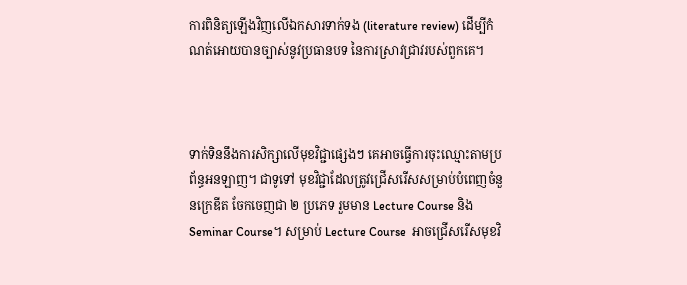ការពិនិត្យឡើងវិញលើឯកសារទាក់ទង (literature review) ដើម្បីកំណត់អោយបានច្បាស់នូវប្រធានបទ នៃការស្រាវជ្រាវរបស់ពួកគេ។



ទាក់ទិននឹងការសិក្សាលើមុខវិជ្ជាផ្សេងៗ គេអាចធ្វើការចុះឈ្មោះតាមប្រព័ន្ធអនឡាញ។ ជាទូទៅ មុខវិជ្ជាដែលត្រូវជ្រើសរើសសម្រាប់បំពេញចំនួនក្រេឌីត ចែកចេញជា ២ ប្រភេទ រួមមាន Lecture Course និង Seminar Course។ សម្រាប់ Lecture Course  អាចជ្រើសរើសមុខវិ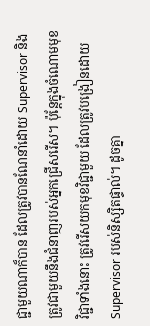ជ្ជាមួយណាក៏បាន ដែលត្រូវបានណែនាំដោយ Supervisor និង ត្រូវជាមួយនឹងជំនាញរបស់អ្នកជ្រើសរើស។ ប៉ុន្តែក្នុងចំណោមមុខវិជ្ជាទាំងនោះ ត្រូវរើសយកមុខវិជ្ជាមួយ ដែលត្រូវបង្រៀនដោយ Supervisor របស់និស្សិតផ្ទាល់។ ដូចគ្នា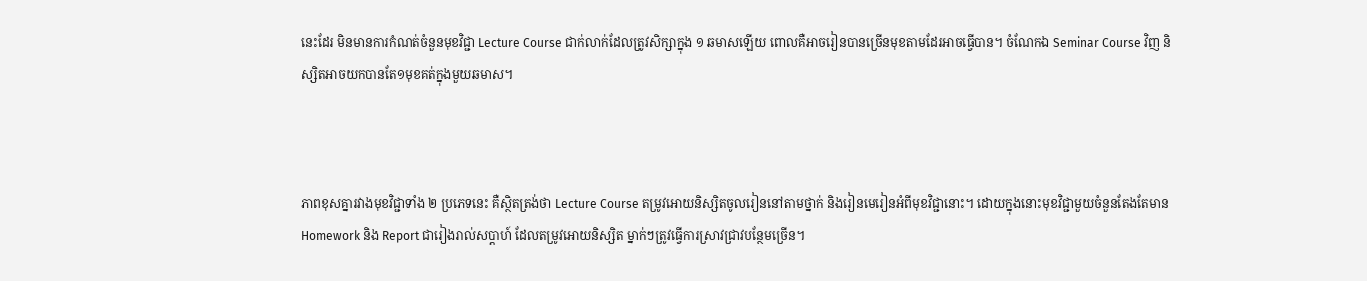នេះដែរ មិនមានការកំណត់ចំនួនមុខវិជ្ជា Lecture Course ជាក់លាក់ដែលត្រូវសិក្សាក្នុង ១ ឆមាសឡើយ ពោលគឺអាចរៀនបានច្រើនមុខតាមដែរអាចធ្វើបាន។ ចំណែកឯ Seminar Course វិញ និស្សិតអាចយកបានតែ១មុខគត់ក្នុងមួយឆមាស។



ភាពខុសគ្នារវាងមុខវិជ្ជាទាំង ២ ប្រភេទនេះ គឺស្ថិតត្រង់ថា Lecture Course តម្រូវអោយនិស្សិតចូលរៀននៅតាមថ្នាក់ និងរៀនមេរៀនអំពីមុខវិជ្ជានោះ។ ដោយក្នុងនោះមុខវិជ្ជាមួយចំនួនតែងតែមាន Homework និង Report ជារៀងរាល់សប្ដាហ៍ ដែលតម្រូវអោយនិស្សិត ម្នាក់ៗត្រូវធ្វើការស្រាវជ្រាវបន្ថែមច្រើន។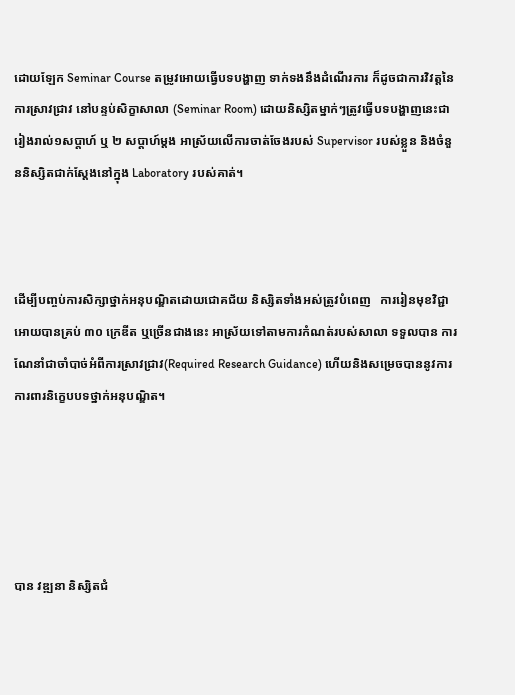ដោយឡែក Seminar Course តម្រូវអោយធ្វើបទបង្ហាញ ទាក់ទងនឹងដំណើរការ ក៏ដូចជាការវិវត្តនៃការស្រាវជ្រាវ នៅបន្ទប់សិក្ខាសាលា (Seminar Room) ដោយនិស្សិតម្នាក់ៗត្រូវធ្វើបទបង្ហាញនេះជារៀងរាល់១សប្តាហ៍ ឬ ២ សប្ដាហ៍ម្ដង អាស្រ័យលើការចាត់ចែងរបស់ Supervisor របស់ខ្លួន និងចំនួននិស្សិតជាក់ស្ដែងនៅក្នុង Laboratory របស់គាត់។



ដើម្បីបញ្ចប់ការសិក្សាថ្នាក់អនុបណ្ឌិតដោយជោគជ័យ និស្សិតទាំងអស់ត្រូវបំពេញ   ការរៀនមុខវិជ្ជាអោយបានគ្រប់ ៣០ ក្រេឌីត ឬច្រើនជាងនេះ អាស្រ័យទៅតាមការកំណត់របស់សាលា ទទួលបាន ការណែនាំជាចាំបាច់អំពីការស្រាវជ្រាវ(Required Research Guidance) ហើយនិងសម្រេចបាននូវការការពារនិក្ខេបបទថ្នាក់អនុបណ្ឌិត។





បាន វឌ្ឍនា និស្សិតជំ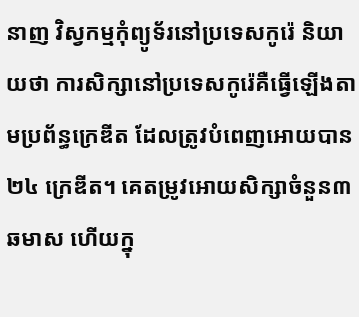នាញ វិស្វកម្មកុំព្យូទ័រនៅប្រទេសកូរ៉េ និយាយថា ការសិក្សានៅប្រទេសកូរ៉េគឺធ្វើឡើងតាមប្រព័ន្ធក្រេឌីត ដែលត្រូវបំពេញអោយបាន ២៤ ក្រេឌីត។ គេតម្រូវអោយសិក្សាចំនួន៣ឆមាស ហើយក្នុ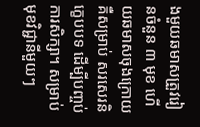ងមួយឆមាសត្រួវរៀនចំនួន ៣ មុខ ហើយឆមាសចុងក្រោយ គឺសម្រាប់ សរសេរនិក្ខេបបទ ដើម្បីបញ្ចប់ការសិក្សា។ សម្រាប់មុខវិជ្ជានីមួយៗ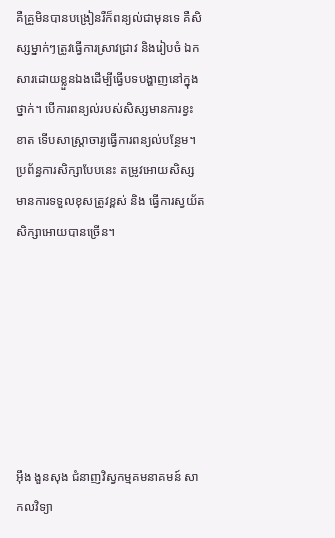គឺគ្រួមិនបានបង្រៀនរឺក៏ពន្យល់ជាមុនទេ គឺសិស្សម្នាក់ៗត្រូវធ្វើការស្រាវជ្រាវ និងរៀបចំ ឯកសារដោយខ្លួនឯងដើម្បីធ្វើបទបង្ហាញនៅក្នុងថ្នាក់។ បើការពន្យល់របស់សិស្សមានការខ្វះខាត ទើបសាស្ត្រាចារ្យធ្វើការពន្យល់បន្ថែម។ ប្រព័ន្ធការសិក្សាបែបនេះ តម្រូវអោយសិស្សមានការទទួលខុសត្រូវខ្ពស់ និង ធ្វើការស្វយ័តសិក្សាអោយបានច្រើន។







អ៊ឹង ងួនសុង ជំនាញវិស្វកម្មគមនាគមន៍ សាកលវិទ្យា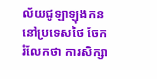ល័យជូឡាឡុងកន នៅប្រទេសថៃ ចែករំលែកថា ការសិក្សា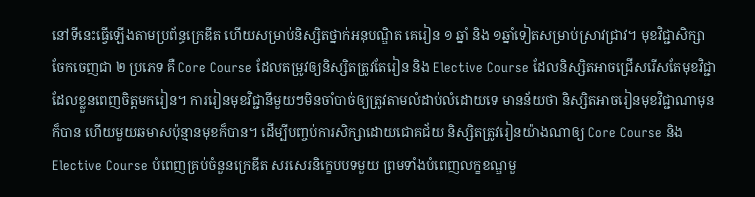នៅទីនេះធ្វើឡើងតាមប្រព័ន្ធក្រេឌីត ហើយសម្រាប់និស្សិតថ្នាក់អនុបណ្ឌិត គេរៀន ១ ឆ្នាំ និង ១ឆ្នាំទៀតសម្រាប់ស្រាវជ្រាវ។ មុខវិជ្ជាសិក្សាចែកចេញជា ២ ប្រភេទ គឺ Core Course ដែលតម្រូវឲ្យនិស្សិតត្រូវតែរៀន និង Elective Course ដែលនិស្សិតអាចជ្រើសរើសតែមុខវិជ្ជាដែលខ្លួនពេញចិត្តមករៀន។ ការរៀនមុខវិជ្ជានីមួយៗមិនចាំបាច់ឲ្យត្រូវតាមលំដាប់លំដោយទេ មានន័យថា និស្សិតអាចរៀនមុខវិជ្ជាណាមុនក៏បាន ហើយមួយឆមាសប៉ុន្មានមុខក៏បាន។ ដើម្បីបញ្ចប់ការសិក្សាដោយជោគជ័យ និស្សិតត្រូវរៀនយ៉ាងណាឲ្យ Core Course និង Elective Course បំពេញគ្រប់ចំនួនក្រេឌីត សរសេរនិក្ខេបបទមួយ ព្រមទាំងបំពេញលក្ខខណ្ឌមួ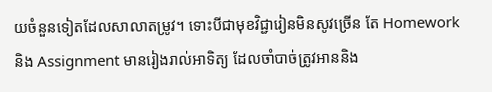យចំនួនទៀតដែលសាលាតម្រូវ។ ទោះបីជាមុខវិជ្ជារៀនមិនសូវច្រើន តែ Homework និង Assignment មានរៀងរាល់អាទិត្យ ដែលចាំបាច់ត្រូវអាននិង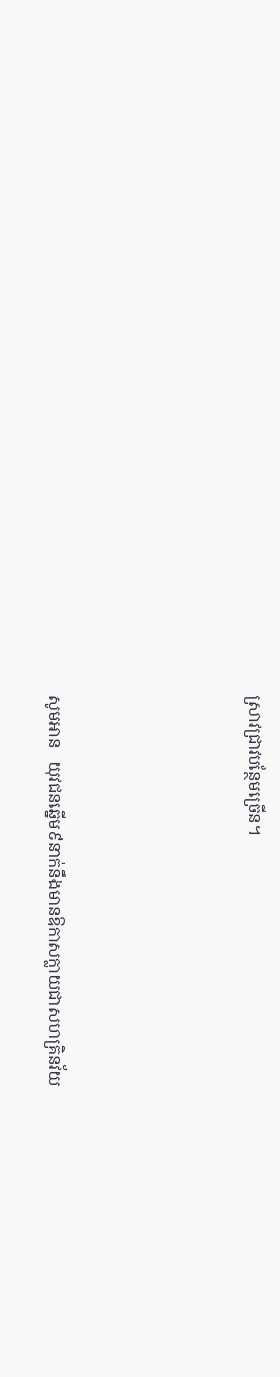ស្រាវជ្រាវបន្ថែមច្រើន។





សូមអាន   យុវជនឆ្នើម៩នាក់នឹងមានឱកាសក្លាយជាសហគ្រិនវ័យ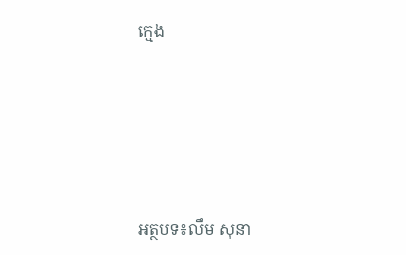ក្មេង





អត្ថបទ៖លឹម សុនា